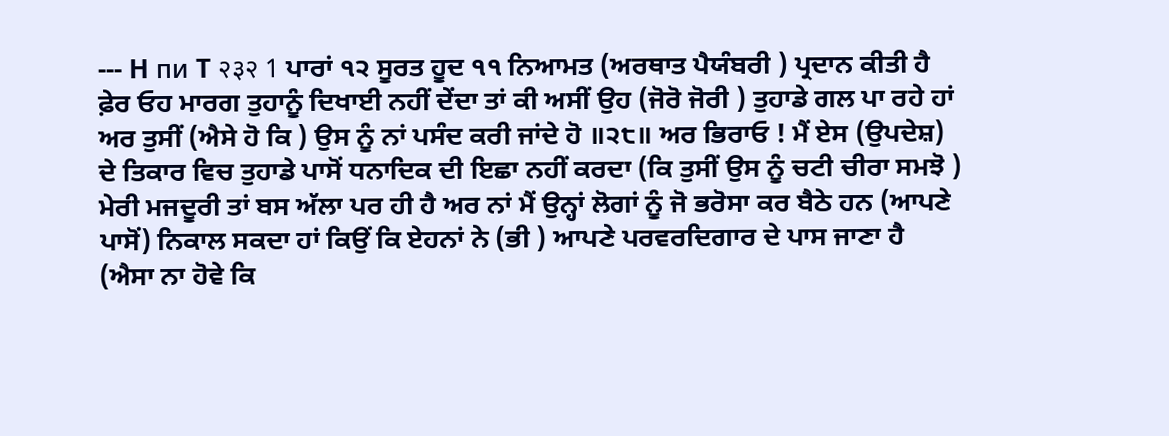--- H пи T २३२ 1 ਪਾਰਾਂ ੧੨ ਸੂਰਤ ਹੂਦ ੧੧ ਨਿਆਮਤ (ਅਰਥਾਤ ਪੈਯੰਬਰੀ ) ਪ੍ਰਦਾਨ ਕੀਤੀ ਹੈ ਫ਼ੇਰ ਓਹ ਮਾਰਗ ਤੁਹਾਨੂੰ ਦਿਖਾਈ ਨਹੀਂ ਦੇਂਦਾ ਤਾਂ ਕੀ ਅਸੀਂ ਉਹ (ਜੋਰੋ ਜੋਰੀ ) ਤੁਹਾਡੇ ਗਲ ਪਾ ਰਹੇ ਹਾਂ ਅਰ ਤੁਸੀਂ (ਐਸੇ ਹੋ ਕਿ ) ਉਸ ਨੂੰ ਨਾਂ ਪਸੰਦ ਕਰੀ ਜਾਂਦੇ ਹੋ ॥੨੮॥ ਅਰ ਭਿਰਾਓ ! ਮੈਂ ਏਸ (ਉਪਦੇਸ਼) ਦੇ ਤਿਕਾਰ ਵਿਚ ਤੁਹਾਡੇ ਪਾਸੋਂ ਧਨਾਦਿਕ ਦੀ ਇਛਾ ਨਹੀਂ ਕਰਦਾ (ਕਿ ਤੁਸੀਂ ਉਸ ਨੂੰ ਚਟੀ ਚੀਰਾ ਸਮਝੋ ) ਮੇਰੀ ਮਜਦੂਰੀ ਤਾਂ ਬਸ ਅੱਲਾ ਪਰ ਹੀ ਹੈ ਅਰ ਨਾਂ ਮੈਂ ਉਨ੍ਹਾਂ ਲੋਗਾਂ ਨੂੰ ਜੋ ਭਰੋਸਾ ਕਰ ਬੈਠੇ ਹਨ (ਆਪਣੇ ਪਾਸੋਂ) ਨਿਕਾਲ ਸਕਦਾ ਹਾਂ ਕਿਉਂ ਕਿ ਏਹਨਾਂ ਨੇ (ਭੀ ) ਆਪਣੇ ਪਰਵਰਦਿਗਾਰ ਦੇ ਪਾਸ ਜਾਣਾ ਹੈ (ਐਸਾ ਨਾ ਹੋਵੇ ਕਿ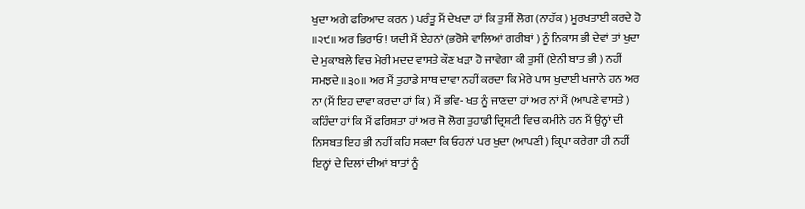ਖੁਦਾ ਅਗੇ ਫਰਿਆਦ ਕਰਨ ) ਪਰੰਤੂ ਮੈਂ ਦੇਖਦਾ ਹਾਂ ਕਿ ਤੁਸੀਂ ਲੋਗ (ਨਾਹੱਕ ) ਮੂਰਖਤਾਈ ਕਰਦੇ ਹੋ ॥੨੯॥ ਅਰ ਭਿਰਾਓ ! ਯਦੀ ਮੈਂ ਏਹਨਾਂ (ਭਰੋਸੇ ਵਾਲਿਆਂ ਗਰੀਬਾਂ ) ਨੂੰ ਨਿਕਾਸ ਭੀ ਦੇਵਾਂ ਤਾਂ ਖੁਦਾ ਦੇ ਮੁਕਾਬਲੇ ਵਿਚ ਮੇਰੀ ਮਦਦ ਵਾਸਤੇ ਕੌਣ ਖੜਾ ਹੋ ਜਾਵੇਗਾ ਕੀ ਤੁਸੀਂ (ਏਨੀ ਬਾਤ ਭੀ ) ਨਹੀਂ ਸਮਝਦੇ ॥੩੦॥ ਅਰ ਮੈਂ ਤੁਹਾਡੇ ਸਾਥ ਦਾਵਾ ਨਹੀਂ ਕਰਦਾ ਕਿ ਮੇਰੇ ਪਾਸ ਖੁਦਾਈ ਖਜਾਨੇ ਹਨ ਅਰ ਨਾ (ਮੈਂ ਇਹ ਦਾਵਾ ਕਰਦਾ ਹਾਂ ਕਿ ) ਮੈਂ ਭਵਿ- ਖਤ ਨੂੰ ਜਾਣਦਾ ਹਾਂ ਅਰ ਨਾਂ ਮੈਂ (ਆਪਣੇ ਵਾਸਤੇ ) ਕਹਿੰਦਾ ਹਾਂ ਕਿ ਮੈਂ ਫਰਿਸ਼ਤਾ ਹਾਂ ਅਰ ਜੋ ਲੋਗ ਤੁਹਾਡੀ ਦ੍ਰਿਸ਼ਟੀ ਵਿਚ ਕਮੀਨੇ ਹਨ ਮੈਂ ਉਨ੍ਹਾਂ ਦੀ ਨਿਸਬਤ ਇਹ ਭੀ ਨਹੀਂ ਕਹਿ ਸਕਦਾ ਕਿ ਓਹਨਾਂ ਪਰ ਖੁਦਾ (ਆਪਣੀ ) ਕ੍ਰਿਪਾ ਕਰੇਗਾ ਹੀ ਨਹੀਂ ਇਨ੍ਹਾਂ ਦੇ ਦਿਲਾਂ ਦੀਆਂ ਬਾਤਾਂ ਨੂੰ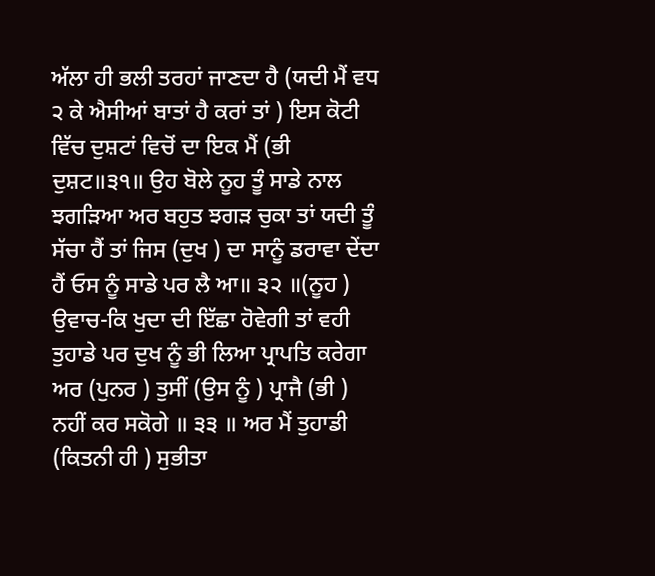ਅੱਲਾ ਹੀ ਭਲੀ ਤਰਹਾਂ ਜਾਣਦਾ ਹੈ (ਯਦੀ ਮੈਂ ਵਧ ੨ ਕੇ ਐਸੀਆਂ ਬਾਤਾਂ ਹੈ ਕਰਾਂ ਤਾਂ ) ਇਸ ਕੋਟੀ ਵਿੱਚ ਦੁਸ਼ਟਾਂ ਵਿਚੋਂ ਦਾ ਇਕ ਮੈਂ (ਭੀ ਦੁਸ਼ਟ॥੩੧॥ ਉਹ ਬੋਲੇ ਨੂਹ ਤੂੰ ਸਾਡੇ ਨਾਲ ਝਗੜਿਆ ਅਰ ਬਹੁਤ ਝਗੜ ਚੁਕਾ ਤਾਂ ਯਦੀ ਤੂੰ ਸੱਚਾ ਹੈਂ ਤਾਂ ਜਿਸ (ਦੁਖ ) ਦਾ ਸਾਨੂੰ ਡਰਾਵਾ ਦੇਂਦਾ ਹੈਂ ਓਸ ਨੂੰ ਸਾਡੇ ਪਰ ਲੈ ਆ॥ ੩੨ ॥(ਨੂਹ ) ਉਵਾਚ-ਕਿ ਖੁਦਾ ਦੀ ਇੱਛਾ ਹੋਵੇਗੀ ਤਾਂ ਵਹੀ ਤੁਹਾਡੇ ਪਰ ਦੁਖ ਨੂੰ ਭੀ ਲਿਆ ਪ੍ਰਾਪਤਿ ਕਰੇਗਾ ਅਰ (ਪੁਨਰ ) ਤੁਸੀਂ (ਉਸ ਨੂੰ ) ਪ੍ਰਾਜੈ (ਭੀ ) ਨਹੀਂ ਕਰ ਸਕੋਗੇ ॥ ੩੩ ॥ ਅਰ ਮੈਂ ਤੁਹਾਡੀ (ਕਿਤਨੀ ਹੀ ) ਸੁਭੀਤਾ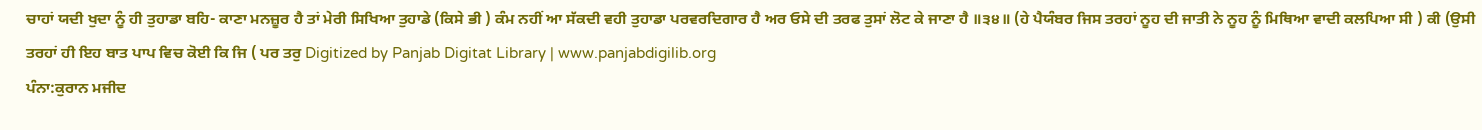ਚਾਹਾਂ ਯਦੀ ਖੁਦਾ ਨੂੰ ਹੀ ਤੁਹਾਡਾ ਬਹਿ- ਕਾਣਾ ਮਨਜ਼ੂਰ ਹੈ ਤਾਂ ਮੇਰੀ ਸਿਖਿਆ ਤੁਹਾਡੇ (ਕਿਸੇ ਭੀ ) ਕੰਮ ਨਹੀਂ ਆ ਸੱਕਦੀ ਵਹੀ ਤੁਹਾਡਾ ਪਰਵਰਦਿਗਾਰ ਹੈ ਅਰ ਓਸੇ ਦੀ ਤਰਫ ਤੁਸਾਂ ਲੋਟ ਕੇ ਜਾਣਾ ਹੈ ॥੩੪॥ (ਹੇ ਪੈਯੰਬਰ ਜਿਸ ਤਰਹਾਂ ਨੂਹ ਦੀ ਜਾਤੀ ਨੇ ਨੂਹ ਨੂੰ ਮਿਥਿਆ ਵਾਦੀ ਕਲਪਿਆ ਸੀ ) ਕੀ (ਉਸੀ ਤਰਹਾਂ ਹੀ ਇਹ ਬਾਤ ਪਾਪ ਵਿਚ ਕੋਈ ਕਿ ਜਿ ( ਪਰ ਤਰੁ Digitized by Panjab Digitat Library | www.panjabdigilib.org
ਪੰਨਾ:ਕੁਰਾਨ ਮਜੀਦ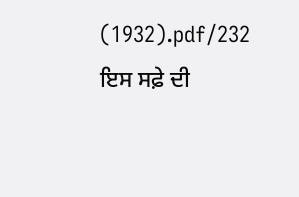(1932).pdf/232
ਇਸ ਸਫ਼ੇ ਦੀ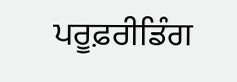ਪਰੂਫ਼ਰੀਡਿੰਗ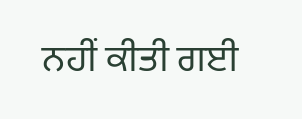ਨਹੀਂ ਕੀਤੀ ਗਈ